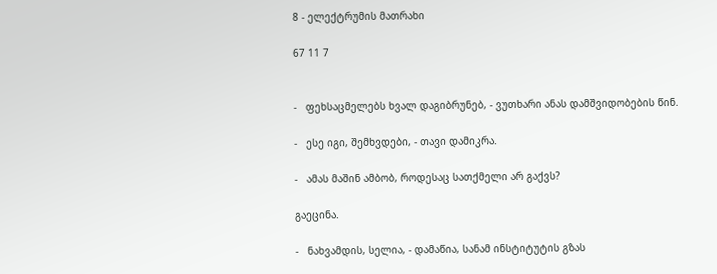8 - ელექტრუმის მათრახი

67 11 7


-   ფეხსაცმელებს ხვალ დაგიბრუნებ, - ვუთხარი ანას დამშვიდობების წინ.

-   ესე იგი, შემხვდები, - თავი დამიკრა.

-   ამას მაშინ ამბობ, როდესაც სათქმელი არ გაქვს?

გაეცინა.

-   ნახვამდის, სელია, - დამაწია, სანამ ინსტიტუტის გზას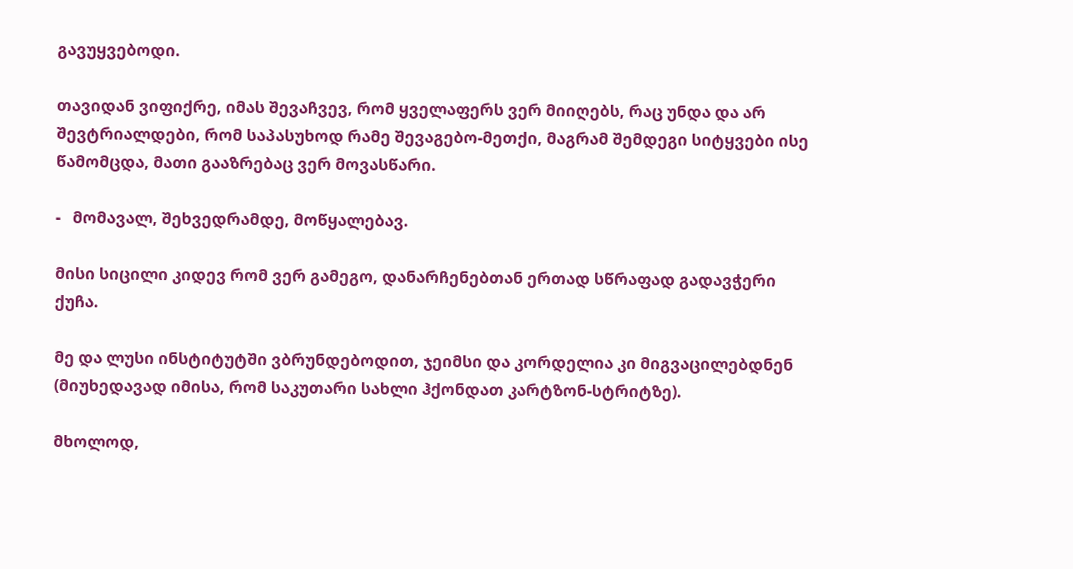გავუყვებოდი.

თავიდან ვიფიქრე, იმას შევაჩვევ, რომ ყველაფერს ვერ მიიღებს, რაც უნდა და არ შევტრიალდები, რომ საპასუხოდ რამე შევაგებო-მეთქი, მაგრამ შემდეგი სიტყვები ისე წამომცდა, მათი გააზრებაც ვერ მოვასწარი.

-   მომავალ, შეხვედრამდე, მოწყალებავ.

მისი სიცილი კიდევ რომ ვერ გამეგო, დანარჩენებთან ერთად სწრაფად გადავჭერი ქუჩა.

მე და ლუსი ინსტიტუტში ვბრუნდებოდით, ჯეიმსი და კორდელია კი მიგვაცილებდნენ (მიუხედავად იმისა, რომ საკუთარი სახლი ჰქონდათ კარტზონ-სტრიტზე).

მხოლოდ,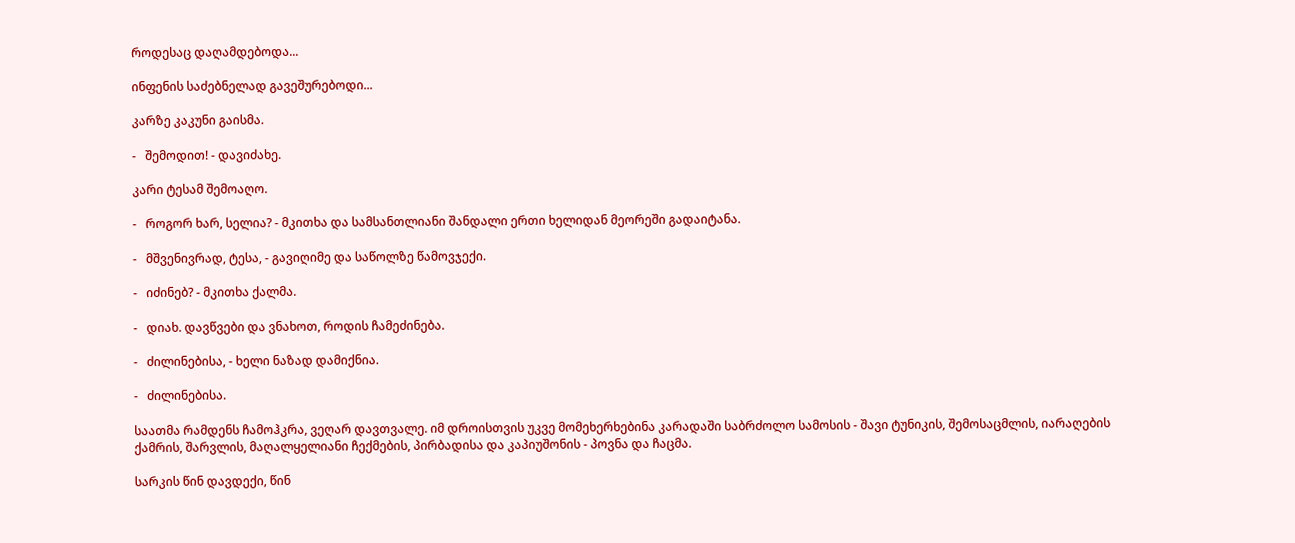როდესაც დაღამდებოდა...

ინფენის საძებნელად გავეშურებოდი...

კარზე კაკუნი გაისმა.

-   შემოდით! - დავიძახე.

კარი ტესამ შემოაღო.

-   როგორ ხარ, სელია? - მკითხა და სამსანთლიანი შანდალი ერთი ხელიდან მეორეში გადაიტანა.

-   მშვენივრად, ტესა, - გავიღიმე და საწოლზე წამოვჯექი.

-   იძინებ? - მკითხა ქალმა.

-   დიახ. დავწვები და ვნახოთ, როდის ჩამეძინება.

-   ძილინებისა, - ხელი ნაზად დამიქნია.

-   ძილინებისა.

საათმა რამდენს ჩამოჰკრა, ვეღარ დავთვალე. იმ დროისთვის უკვე მომეხერხებინა კარადაში საბრძოლო სამოსის - შავი ტუნიკის, შემოსაცმლის, იარაღების ქამრის, შარვლის, მაღალყელიანი ჩექმების, პირბადისა და კაპიუშონის - პოვნა და ჩაცმა.

სარკის წინ დავდექი, წინ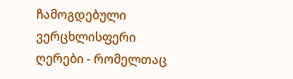ჩამოგდებული ვერცხლისფერი ღერები - რომელთაც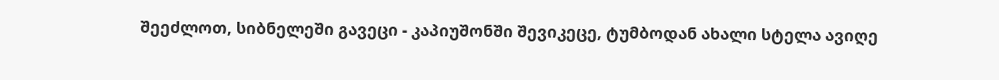შეეძლოთ, სიბნელეში გავეცი - კაპიუშონში შევიკეცე, ტუმბოდან ახალი სტელა ავიღე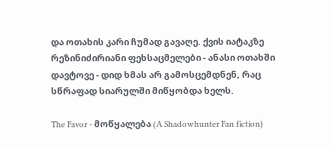და ოთახის კარი ჩუმად გავაღე. ქვის იატაკზე რეზინიძირიანი ფეხსაცმელები - ანასი ოთახში დავტოვე - დიდ ხმას არ გამოსცემდნენ, რაც სწრაფად სიარულში მიწყობდა ხელს.

The Favor - მოწყალება (A Shadowhunter Fan fiction)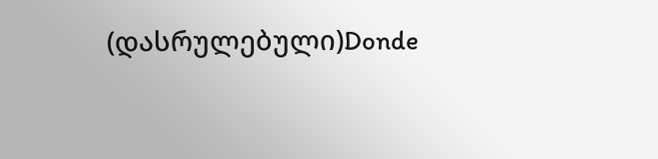(დასრულებული)Donde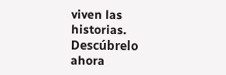viven las historias. Descúbrelo ahora